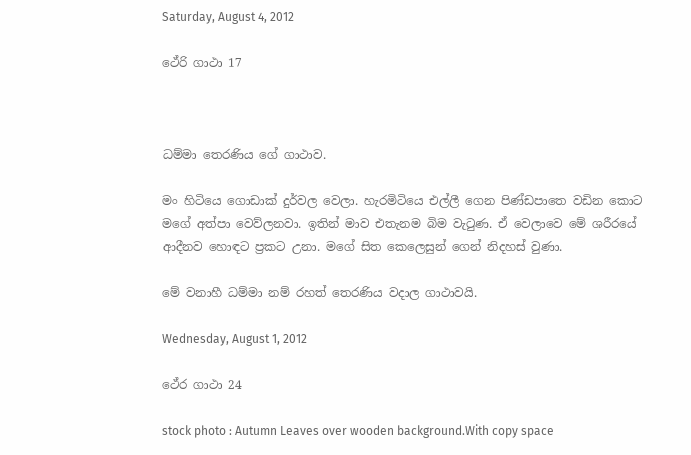Saturday, August 4, 2012

ථේරි ගාථා 17



ධම්මා තෙරණිය ගේ ගාථාව.

මං හිටියෙ ගොඩාක් දුර්වල වෙලා. හැරමිටියෙ එල්ලී ගෙන පිණ්ඩපාතෙ වඩින කොට මගේ අත්පා වෙව්ලනවා. ඉතින් මාව එතැනම බිම වැටුණ. ඒ වෙලාවෙ මේ ශරීරයේ ආදීනව හොඳට ප්‍රකට උනා. මගේ සිත කෙලෙසුන් ගෙන් නිදහස් වුණා.

මේ වනාහී ධම්මා නම් රහත් තෙරණිය වදාල ගාථාවයි.

Wednesday, August 1, 2012

ථේර ගාථා 24

stock photo : Autumn Leaves over wooden background.With copy space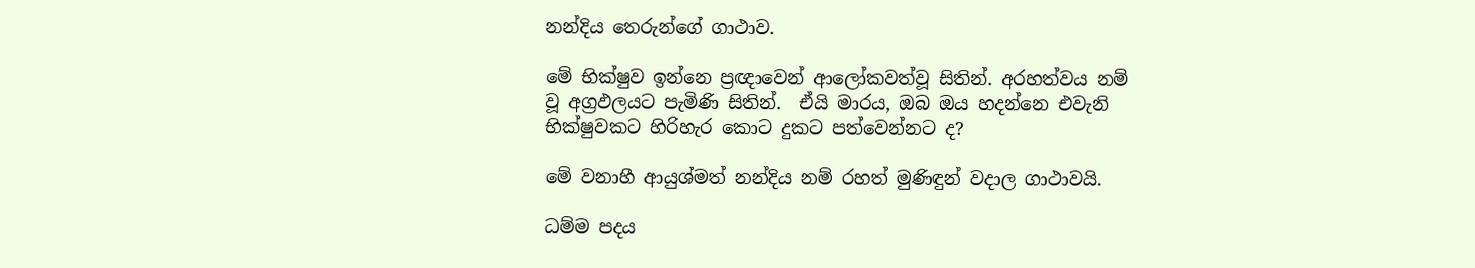නන්දිය තෙරුන්ගේ ගාථාව.

මේ භික්ෂුව ඉන්නෙ ප්‍රඥාවෙන් ආලෝකවත්වූ සිතින්. අරහත්වය නම් වූ අග්‍රඵලයට පැමිණි සිතින්.  ඒයි මාරය, ඔබ ඔය හදන්නෙ එවැනි භික්ෂුවකට හිරිහැර කොට දුකට පත්වෙන්නට ද?

මේ වනාහී ආයුශ්මත් නන්දිය නම් රහත් මුණිඳුන් වදාල ගාථාවයි.

ධම්ම පදය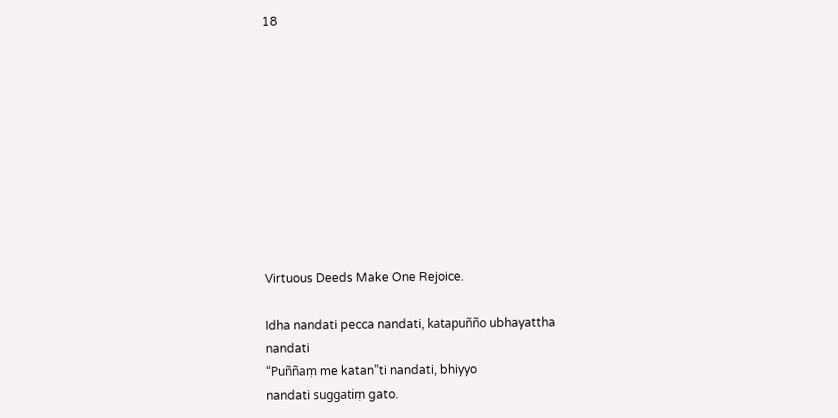18










Virtuous Deeds Make One Rejoice.

Idha nandati pecca nandati, katapuñño ubhayattha
nandati
“Puññaṃ me katan”ti nandati, bhiyyo
nandati suggatiṃ gato.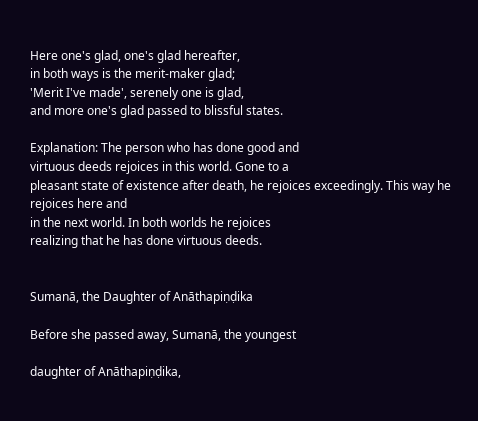Here one's glad, one's glad hereafter,
in both ways is the merit-maker glad;
'Merit I've made', serenely one is glad,
and more one's glad passed to blissful states.

Explanation: The person who has done good and
virtuous deeds rejoices in this world. Gone to a
pleasant state of existence after death, he rejoices exceedingly. This way he rejoices here and
in the next world. In both worlds he rejoices
realizing that he has done virtuous deeds.


Sumanā, the Daughter of Anāthapiṇḍika

Before she passed away, Sumanā, the youngest

daughter of Anāthapiṇḍika,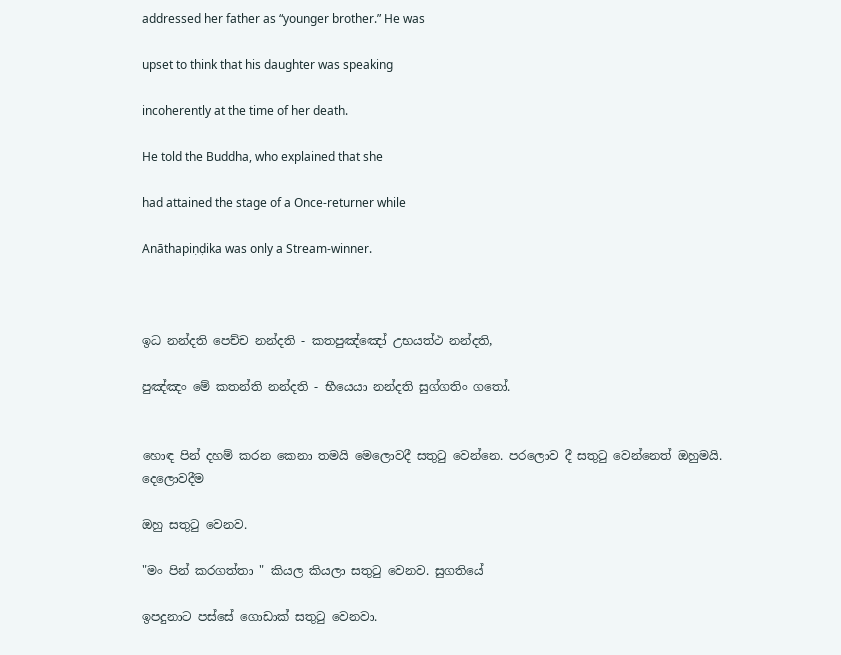addressed her father as “younger brother.” He was

upset to think that his daughter was speaking

incoherently at the time of her death.

He told the Buddha, who explained that she

had attained the stage of a Once-returner while

Anāthapiṇḍika was only a Stream-winner.



ඉධ නන්දති පෙච්ච නන්දති - කතපුඤ්ඤෝ උභයත්ථ නන්දති,

පුඤ්ඤං මේ කතන්ති නන්දති - භී‍යෙ‍යා නන්දති සුග්ගතිං ගතෝ.


හොඳ පින් දහම් කරන කෙනා තමයි මෙලොවදී සතුටු වෙන්නෙ. පරලොව දී සතුටු වෙන්නෙත් ඔහුමයි. දෙලොවදීම

ඔහු සතුටු වෙනව.

"මං පින් කරගත්තා " කියල කියලා සතුටු වෙනව. සුගතියේ

ඉපදුනාට පස්සේ ගොඩාක් සතුටු වෙනවා.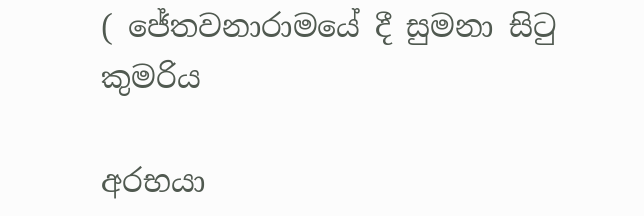( ජේතවනාරාමයේ දී සුමනා සිටු කුමරිය

අරභයා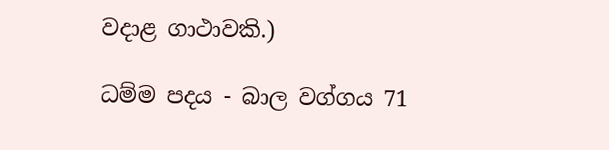වදාළ ගාථාවකි.)

ධම්ම පදය - බාල වග්ගය 71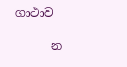ගාථාව

      න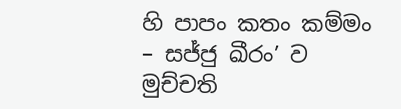හි පාපං කතං කම්මං – සජ්ජු ඛීරං’ ව මුච්චති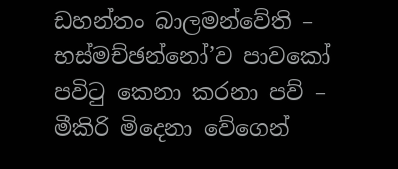ඩහන්තං බාලමන්වේති – භස්මච්ඡන්නෝ’ව පාවකෝ පවිටු කෙනා කරනා පව් – මීකිරි මිදෙනා වේගෙන්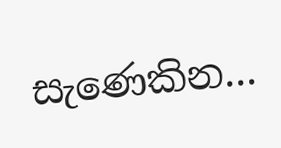සැණෙකින...